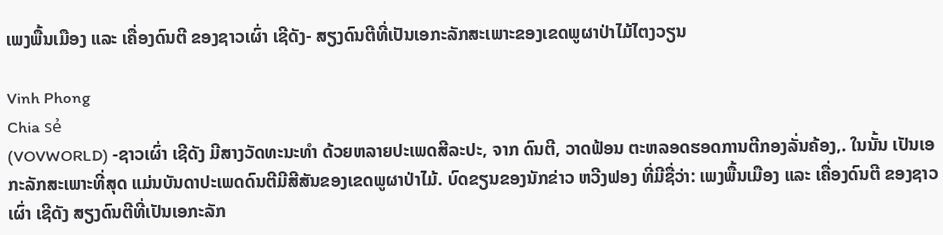ເພງພື້ນເມືອງ ແລະ ເຄື່ອງດົນຕີ ຂອງຊາວເຜົ່າ ເຊີດັງ- ສຽງດົນຕີທີ່ເປັນເອກະລັກສະເພາະຂອງເຂດພູຜາປ່າໄມ້ໄຕງວຽນ

Vinh Phong
Chia sẻ
(VOVWORLD) -ຊາວເຜົ່າ ເຊີດັງ ມີສາງວັດທະນະທຳ ດ້ວຍຫລາຍປະເພດສີລະປະ, ຈາກ ດົນຕີ, ວາດຟ້ອນ ຕະຫລອດຮອດການຕີກອງລັ່ນຄ້ອງ,. ໃນນັ້ນ ເປັນເອກະລັກສະເພາະທີ່ສຸດ ແມ່ນບັນດາປະເພດດົນຕີມີສີສັນຂອງເຂດພູຜາປ່າໄມ້. ບົດຂຽນຂອງນັກຂ່າວ ຫວີງຟອງ ທີ່ມີຊື່ວ່າ: ເພງພື້ນເມືອງ ແລະ ເຄື່ອງດົນຕີ ຂອງຊາວເຜົ່າ ເຊີດັງ ສຽງດົນຕີທີ່ເປັນເອກະລັກ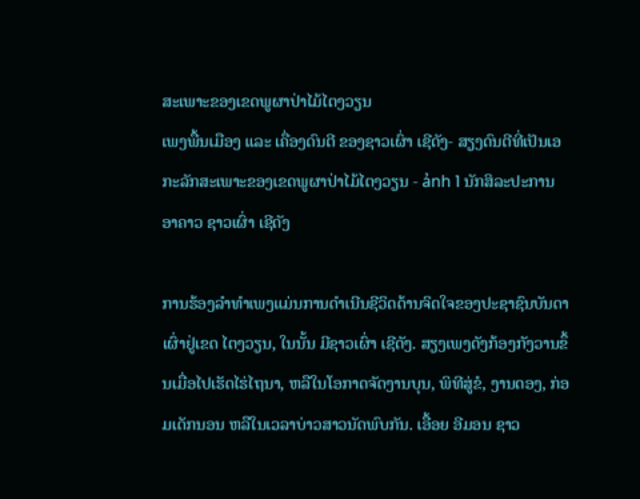ສະເພາະຂອງເຂດພູຜາປ່າໄມ້ໄຕງວຽນ
ເພງພື້ນເມືອງ ແລະ ເຄື່ອງດົນຕີ ຂອງຊາວເຜົ່າ ເຊີດັງ- ສຽງດົນຕີທີ່ເປັນເອກະລັກສະເພາະຂອງເຂດພູຜາປ່າໄມ້ໄຕງວຽນ - ảnh 1 ນັກສິລະປະການອາຄາວ ຊາວເຜົ່າ ເຊີດັງ

ການຮ້ອງລຳທຳເພງແມ່ນການດຳເນີນຊີວິດດ້ານຈິດໃຈຂອງປະຊາຊົນບັນດາເຜົ່າຢູ່ເຂດ ໄຕງວຽນ, ໃນນັ້ນ ມີຊາວເຜົ່າ ເຊີດັງ. ສຽງເພງດັງກ້ອງກັງວານຂຶ້ນເມື່ອໄປເຮັດໄຮ່ໄຖນາ, ຫລືໃນໂອກາດຈັດງານບຸນ, ພິທີສູ່ຂໍ, ງານດອງ, ກ່ອມເດັກນອນ ຫລືໃນເວລາບ່າວສາວນັດພົບກັນ. ເອື້ອຍ ອີມອນ ຊາວ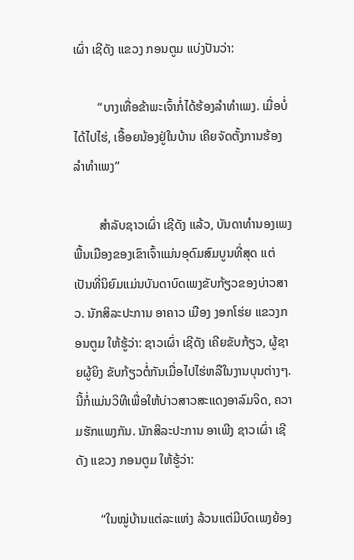ເຜົ່າ ເຊີດັງ ແຂວງ ກອນຕູມ ແບ່ງປັນວ່າ:

        “ບາງເທື່ອຂ້າພະເຈົ້າກໍ່ໄດ້ຮ້ອງລຳທຳເພງ. ເມື່ອບໍ່ໄດ້ໄປໄຮ່, ເອື້ອຍນ້ອງຢູ່ໃນບ້ານ ເຄີຍຈັດຕັ້ງການຮ້ອງລຳທຳເພງ”

        ສຳລັບຊາວເຜົ່າ ເຊີດັງ ແລ້ວ, ບັນດາທຳນອງເພງພື້ນເມືອງຂອງເຂົາເຈົ້າແມ່ນອຸດົມສົມບູນທີ່ສຸດ ແຕ່ເປັນທີ່ນິຍົມແມ່ນບັນດາບົດເພງຂັບກ້ຽວຂອງບ່າວສາວ. ນັກສິລະປະການ ອາຄາວ ເມືອງ ງອກໂຮ່ຍ ແຂວງກອນຕູມ ໃຫ້ຮູ້ວ່າ: ຊາວເຜົ່າ ເຊີດັງ ເຄີຍຂັບກ້ຽວ, ຜູ້ຊາຍຜູ້ຍິງ ຂັບກ້ຽວຕໍ່ກັນເມື່ອໄປໄຮ່ຫລືໃນງານບຸນຕ່າງໆ. ນີ້ກໍ່ແມ່ນວິທີເພື່ອໃຫ້ບ່າວສາວສະແດງອາລົມຈິດ, ຄວາມຮັກແພງກັນ. ນັກສິລະປະການ ອາເພີງ ຊາວເຜົ່າ ເຊີດັງ ແຂວງ ກອນຕູມ ໃຫ້ຮູ້ວ່າ:

        “ໃນໝູ່ບ້ານແຕ່ລະແຫ່ງ ລ້ວນແຕ່ມີບົດເພງຍ້ອງ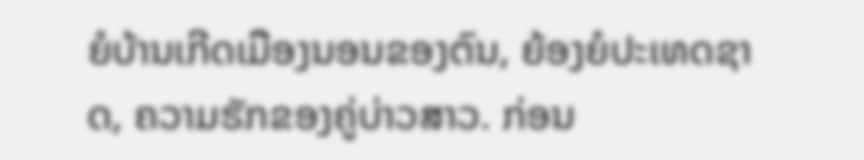ຍໍບ້ານເກີດເມືອງນອນຂອງຕົນ, ຍ້ອງຍໍປະເທດຊາດ, ຄວາມຮັກຂອງຄູ່ບ່າວສາວ. ກ່ອນ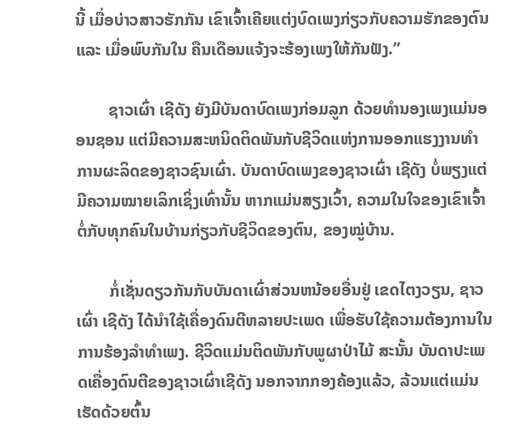ນີ້ ເມື່ອບ່າວສາວຮັກກັນ ເຂົາເຈົ້າເຄີຍແຕ່ງບົດເພງກ່ຽວກັບຄວາມຮັກຂອງຕົນ ແລະ ເມື່ອພົບກັນໃນ ຄືນເດືອນແຈ້ງຈະຮ້ອງເພງໃຫ້ກັນຟັງ.”

        ຊາວເຜົ່າ ເຊີດັງ ຍັງມີບັນດາບົດເພງກ່ອມລູກ ດ້ວຍທຳນອງເພງແມ່ນອອນຊອນ ແຕ່ມີຄວາມສະຫນິດຕິດພັນກັບຊີວິດແຫ່ງການອອກແຮງງານທຳການຜະລິດຂອງຊາວຊົນເຜົ່າ. ບັນດາບົດເພງຂອງຊາວເຜົ່າ ເຊີດັງ ບໍ່ພຽງແຕ່ມີຄວາມໝາຍເລິກເຊິ່ງເທົ່ານັ້ນ ຫາກແມ່ນສຽງເວົ້າ, ຄວາມໃນໃຈຂອງເຂົາເຈົ້າຕໍ່ກັບທຸກຄົນໃນບ້ານກ່ຽວກັບຊີວິດຂອງຕົນ, ຂອງໝູ່ບ້ານ.

        ກໍ່ເຊັ່ນດຽວກັນກັບບັນດາເຜົ່າສ່ວນຫນ້ອຍອື່ນຢູ່ ເຂດໄຕງວຽນ, ຊາວເຜົ່າ ເຊີດັງ ໄດ້ນຳໃຊ້ເຄື່ອງດົນຕີຫລາຍປະເພດ ເພື່ອຮັບໃຊ້ຄວາມຕ້ອງການໃນການຮ້ອງລຳທຳເພງ. ຊີວິດແມ່ນຕິດພັນກັບພູຜາປ່າໄມ້ ສະນັ້ນ ບັນດາປະເພດເຄື່ອງດົນຕີຂອງຊາວເຜົ່າເຊີດັງ ນອກຈາກກອງຄ້ອງແລ້ວ, ລ້ວນແຕ່ແມ່ນເຮັດດ້ວຍຕົ້ນ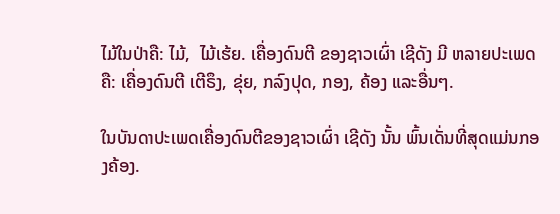ໄມ້ໃນປ່າຄື: ໄມ້,  ໄມ້ເຮ້ຍ. ເຄື່ອງດົນຕີ ຂອງຊາວເຜົ່າ ເຊີດັງ ມີ ຫລາຍປະເພດຄື: ເຄື່ອງດົນຕີ ເຕີຣຶງ, ຂຸ່ຍ, ກລົງປຸດ, ກອງ, ຄ້ອງ ແລະອື່ນໆ.

ໃນບັນດາປະເພດເຄື່ອງດົນຕີຂອງຊາວເຜົ່າ ເຊີດັງ ນັ້ນ ພົ້ນເດັ່ນທີ່ສຸດແມ່ນກອງຄ້ອງ.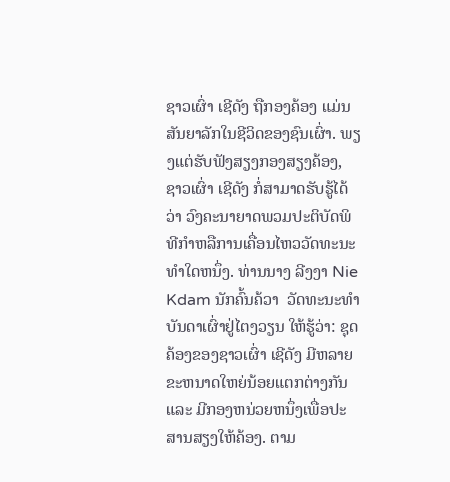ຊາວເຜົ່າ ເຊີດັງ ຖືກອງຄ້ອງ ແມ່ນສັນຍາລັກໃນຊີວິດຂອງຊົນເຜົ່າ. ພຽງແຕ່ຮັບຟັງສຽງກອງສຽງຄ້ອງ, ຊາວເຜົ່າ ເຊີດັງ ກໍ່ສາມາດຮັບຮູ້ໄດ້ວ່າ ວົງຄະນາຍາດພວມປະຕິບັດພິທີກຳຫລືການເຄື່ອນໄຫວວັດທະນະທຳໃດຫນຶ່ງ. ທ່ານນາງ ລີງງາ Nie Kdam ນັກຄົ້ນຄ້ວາ  ວັດທະນະທຳບັນດາເຜົ່າຢູ່ໄຕງວຽນ ໃຫ້ຮູ້ວ່າ: ຊຸດຄ້ອງຂອງຊາວເຜົ່າ ເຊີດັງ ມີຫລາຍຂະຫນາດໃຫຍ່ນ້ອຍແຕກຕ່າງກັນ ແລະ ມີກອງຫນ່ວຍຫນຶ່ງເພື່ອປະສານສຽງໃຫ້ຄ້ອງ. ຕາມ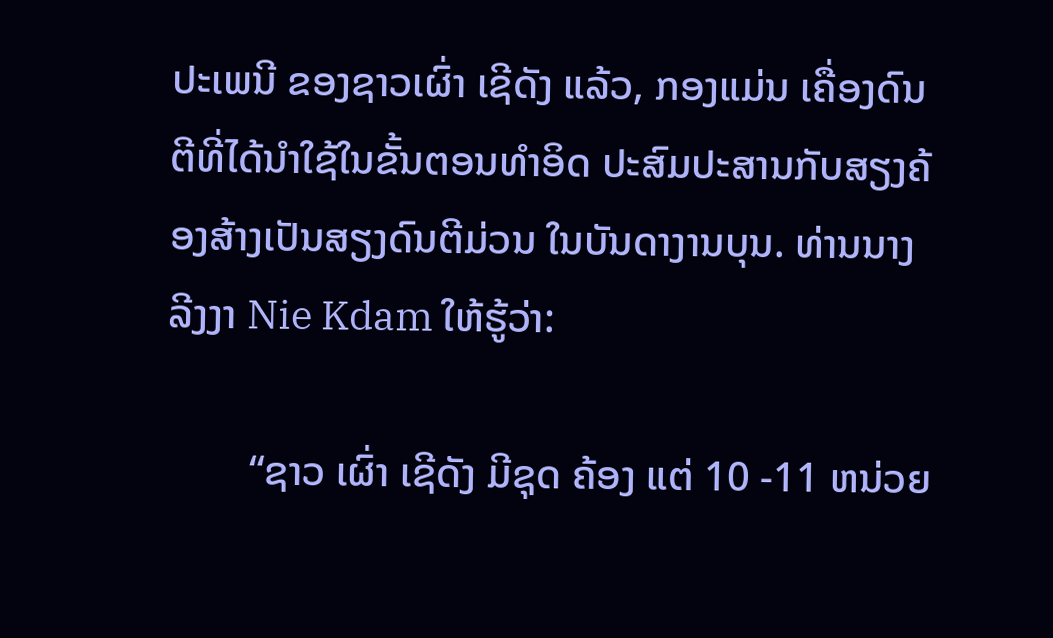ປະເພນີ ຂອງຊາວເຜົ່າ ເຊີດັງ ແລ້ວ, ກອງແມ່ນ ເຄື່ອງດົນຕີທີ່ໄດ້ນຳໃຊ້ໃນຂັ້ນຕອນທຳອິດ ປະສົມປະສານກັບສຽງຄ້ອງສ້າງເປັນສຽງດົນຕີມ່ວນ ໃນບັນດາງານບຸນ. ທ່ານນາງ ລີງງາ Nie Kdam ໃຫ້ຮູ້ວ່າ:

        “ຊາວ ເຜົ່າ ເຊີດັງ ມີຊຸດ ຄ້ອງ ແຕ່ 10 -11 ຫນ່ວຍ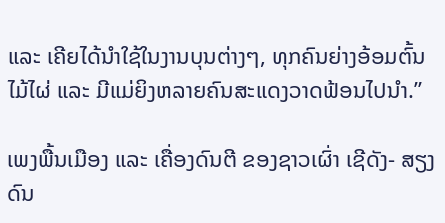ແລະ ເຄີຍໄດ້ນຳໃຊ້ໃນງານບຸນຕ່າງໆ, ທຸກຄົນຍ່າງອ້ອມຕົ້ນໄມ້ໄຜ່ ແລະ ມີແມ່ຍິງຫລາຍຄົນສະແດງວາດຟ້ອນໄປນຳ.”

ເພງພື້ນເມືອງ ແລະ ເຄື່ອງດົນຕີ ຂອງຊາວເຜົ່າ ເຊີດັງ- ສຽງດົນ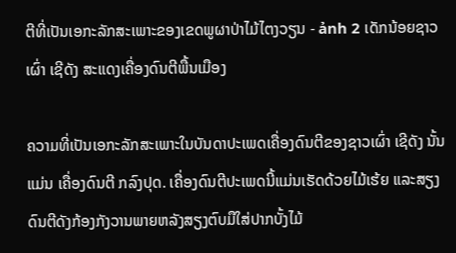ຕີທີ່ເປັນເອກະລັກສະເພາະຂອງເຂດພູຜາປ່າໄມ້ໄຕງວຽນ - ảnh 2 ເດັກນ້ອຍຊາວເຜົ່າ ເຊີດັງ ສະແດງເຄື່ອງດົນຕີພື້ນເມືອງ

ຄວາມທີ່ເປັນເອກະລັກສະເພາະໃນບັນດາປະເພດເຄື່ອງດົນຕີຂອງຊາວເຜົ່າ ເຊີດັງ ນັ້ນແມ່ນ ເຄື່ອງດົນຕີ ກລົງປຸດ. ເຄື່ອງດົນຕີປະເພດນີ້ແມ່ນເຮັດດ້ວຍໄມ້ເຮ້ຍ ແລະສຽງດົນຕີດັງກ້ອງກັງວານພາຍຫລັງສຽງຕົບມືໃສ່ປາກບັ້ງໄມ້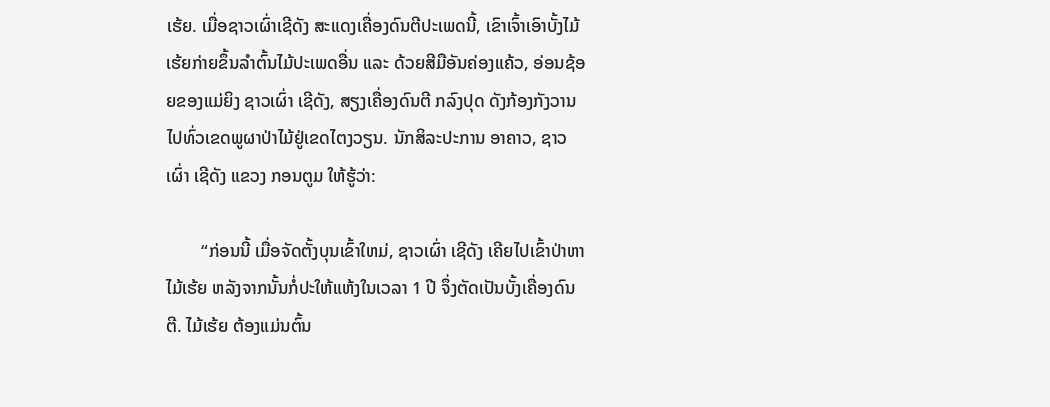ເຮ້ຍ. ເມື່ອຊາວເຜົ່າເຊີດັງ ສະແດງເຄື່ອງດົນຕີປະເພດນີ້, ເຂົາເຈົ້າເອົາບັ້ງໄມ້ເຮ້ຍກ່າຍຂຶ້ນລຳຕົ້ນໄມ້ປະເພດອື່ນ ແລະ ດ້ວຍສີມືອັນຄ່ອງແຄ້ວ, ອ່ອນຊ້ອຍຂອງແມ່ຍິງ ຊາວເຜົ່າ ເຊີດັງ, ສຽງເຄື່ອງດົນຕີ ກລົງປຸດ ດັງກ້ອງກັງວານໄປທົ່ວເຂດພູຜາປ່າໄມ້ຢູ່ເຂດໄຕງວຽນ. ນັກສິລະປະການ ອາຄາວ, ຊາວເຜົ່າ ເຊີດັງ ແຂວງ ກອນຕູມ ໃຫ້ຮູ້ວ່າ:

        “ກ່ອນນີ້ ເມື່ອຈັດຕັ້ງບຸນເຂົ້າໃຫມ່, ຊາວເຜົ່າ ເຊີດັງ ເຄີຍໄປເຂົ້າປ່າຫາໄມ້ເຮ້ຍ ຫລັງຈາກນັ້ນກໍ່ປະໃຫ້ແຫ້ງໃນເວລາ 1 ປີ ຈຶ່ງຕັດເປັນບັ້ງເຄື່ອງດົນຕີ. ໄມ້ເຮ້ຍ ຕ້ອງແມ່ນຕົ້ນ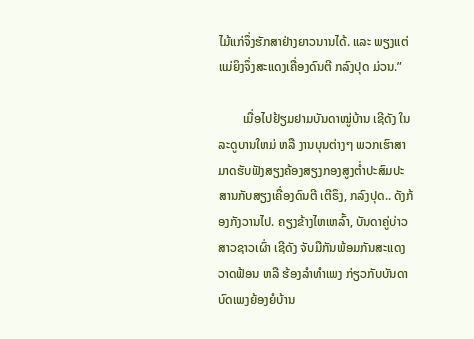ໄມ້ແກ່ຈຶ່ງຮັກສາຢ່າງຍາວນານໄດ້. ແລະ ພຽງແຕ່ແມ່ຍິງຈຶ່ງສະແດງເຄື່ອງດົນຕີ ກລົງປຸດ ມ່ວນ.”

        ເມື່ອໄປຢ້ຽມຢາມບັນດາໝູ່ບ້ານ ເຊີດັງ ໃນລະດູບານໃຫມ່ ຫລື ງານບຸນຕ່າງໆ ພວກເຮົາສາມາດຮັບຟັງສຽງຄ້ອງສຽງກອງສູງຕ່ຳປະສົມປະສານກັບສຽງເຄື່ອງດົນຕີ ເຕີຣຶງ, ກລົງປຸດ.. ດັງກ້ອງກັງວານໄປ. ຄຽງຂ້າງໄຫເຫລົ້າ, ບັນດາຄູ່ບ່າວສາວຊາວເຜົ່າ ເຊີດັງ ຈັບມືກັນພ້ອມກັນສະແດງວາດຟ້ອນ ຫລື ຮ້ອງລຳທຳເພງ ກ່ຽວກັບບັນດາບົດເພງຍ້ອງຍໍບ້ານ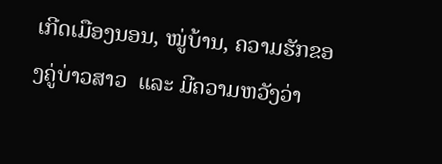ເກີດເມືອງນອນ, ໝູ່ບ້ານ, ຄວາມຮັກຂອງຄູ່ບ່າວສາວ  ແລະ ມີຄວາມຫວັງວ່າ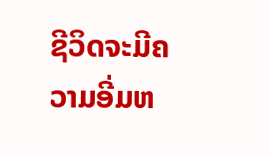ຊີວິດຈະມີຄວາມອີ່ມຫ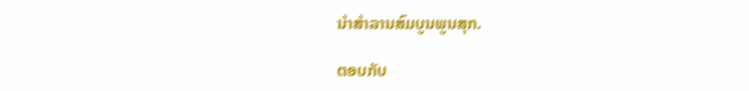ນຳສຳລານສົມບູນພູນສຸກ.

ຕອບກັບ